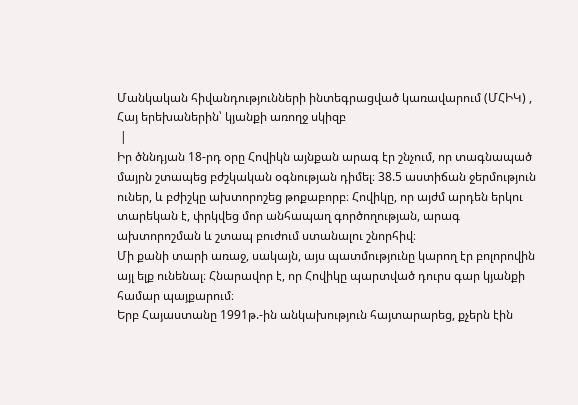Մանկական հիվանդությունների ինտեգրացված կառավարում (ՄՀԻԿ) , Հայ երեխաներին՝ կյանքի առողջ սկիզբ
 |
Իր ծննդյան 18-րդ օրը Հովիկն այնքան արագ էր շնչում, որ տագնապած մայրն շտապեց բժշկական օգնության դիմել։ 38.5 աստիճան ջերմություն ուներ, և բժիշկը ախտորոշեց թոքաբորբ։ Հովիկը, որ այժմ արդեն երկու տարեկան է, փրկվեց մոր անհապաղ գործողության, արագ ախտորոշման և շտապ բուժում ստանալու շնորհիվ։
Մի քանի տարի առաջ, սակայն, այս պատմությունը կարող էր բոլորովին այլ ելք ունենալ։ Հնարավոր է, որ Հովիկը պարտված դուրս գար կյանքի համար պայքարում։
Երբ Հայաստանը 1991թ.-ին անկախություն հայտարարեց, քչերն էին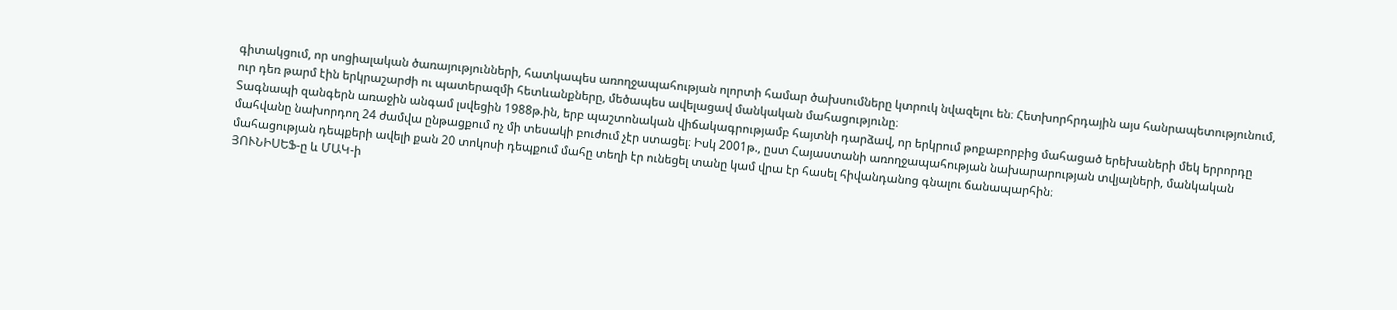գիտակցում, որ սոցիալական ծառայությունների, հատկապես առողջապահության ոլորտի համար ծախսումները կտրուկ նվազելու են։ Հետխորհրդային այս հանրապետությունում, ուր դեռ թարմ էին երկրաշարժի ու պատերազմի հետևանքները, մեծապես ավելացավ մանկական մահացությունը։
Տագնապի զանգերն առաջին անգամ լսվեցին 1988թ.ին, երբ պաշտոնական վիճակագրությամբ հայտնի դարձավ, որ երկրում թոքաբորբից մահացած երեխաների մեկ երրորդը մահվանը նախորդող 24 ժամվա ընթացքում ոչ մի տեսակի բուժում չէր ստացել։ Իսկ 2001թ., ըստ Հայաստանի առողջապահության նախարարության տվյալների, մանկական մահացության դեպքերի ավելի քան 20 տոկոսի դեպքում մահը տեղի էր ունեցել տանը կամ վրա էր հասել հիվանդանոց գնալու ճանապարհին։
ՅՈՒՆԻՍԵՖ-ը և ՄԱԿ-ի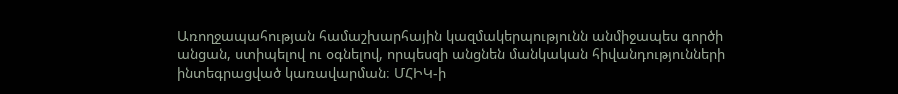Առողջապահության համաշխարհային կազմակերպությունն անմիջապես գործի անցան, ստիպելով ու օգնելով, որպեսզի անցնեն մանկական հիվանդությունների ինտեգրացված կառավարման։ ՄՀԻԿ-ի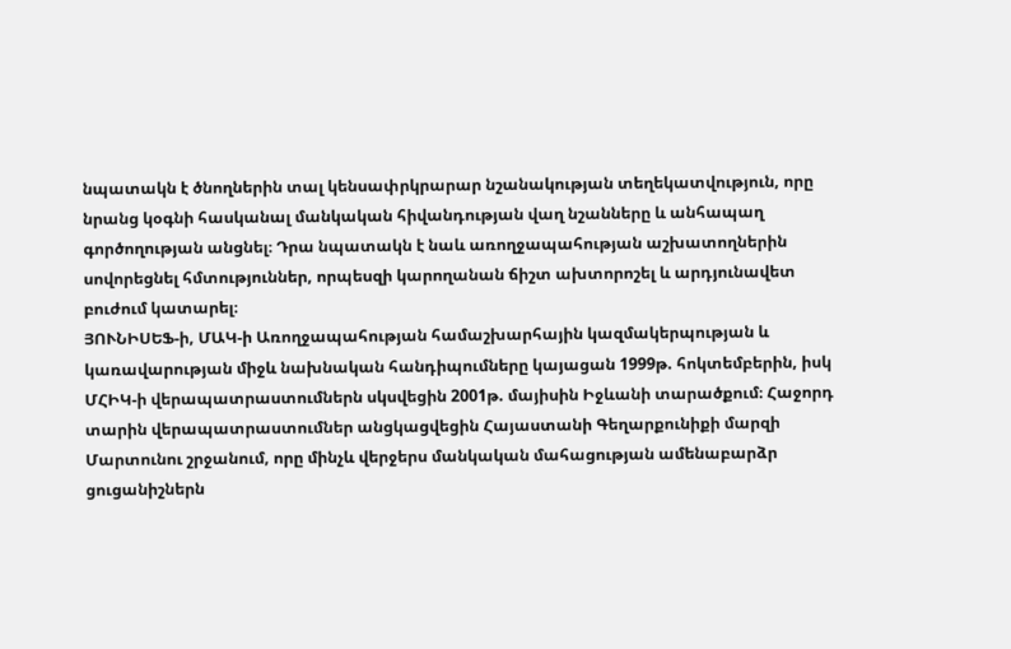նպատակն է ծնողներին տալ կենսափրկրարար նշանակության տեղեկատվություն, որը նրանց կօգնի հասկանալ մանկական հիվանդության վաղ նշանները և անհապաղ գործողության անցնել։ Դրա նպատակն է նաև առողջապահության աշխատողներին սովորեցնել հմտություններ, որպեսզի կարողանան ճիշտ ախտորոշել և արդյունավետ բուժում կատարել։
ՅՈՒՆԻՍԵՖ-ի, ՄԱԿ-ի Առողջապահության համաշխարհային կազմակերպության և կառավարության միջև նախնական հանդիպումները կայացան 1999թ. հոկտեմբերին, իսկ ՄՀԻԿ-ի վերապատրաստումներն սկսվեցին 2001թ. մայիսին Իջևանի տարածքում։ Հաջորդ տարին վերապատրաստումներ անցկացվեցին Հայաստանի Գեղարքունիքի մարզի Մարտունու շրջանում, որը մինչև վերջերս մանկական մահացության ամենաբարձր ցուցանիշներն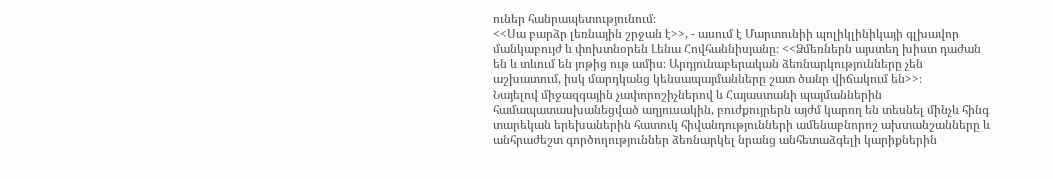ուներ հանրապետությունում։
<<Սա բարձր լեռնային շրջան է>>, - ասում է Մարտունիի պոլիկլինիկայի գլխավոր մանկաբույժ և փոխտնօրեն Լենա Հովհաննիսյանը։ <<Ձմեռներն այստեղ խիստ դաժան են և տևում են յոթից ութ ամիս։ Արդյունաբերական ձեռնարկությունները չեն աշխատում, իսկ մարդկանց կենսապայմանները շատ ծանր վիճակում են>>։
Նայելով միջազգային չափորոշիչներով և Հայաստանի պայմաններին համապատասխանեցված աղյուսակին, բուժքույրերն այժմ կարող են տեսնել մինչև հինգ տարեկան երեխաներին հատուկ հիվանդությունների ամենաբնորոշ ախտանշանները և անհրաժեշտ գործողություններ ձեռնարկել նրանց անհետաձգելի կարիքներին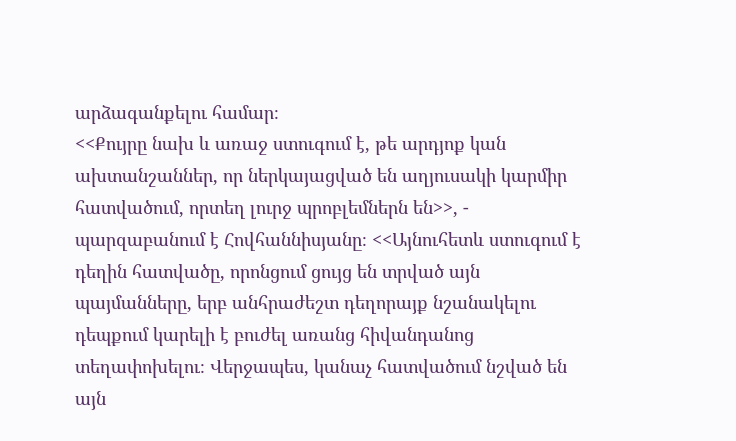արձագանքելու համար։
<<Քույրը նախ և առաջ ստուգում է, թե արդյոք կան ախտանշաններ, որ ներկայացված են աղյուսակի կարմիր հատվածում, որտեղ լուրջ պրոբլեմներն են>>, - պարզաբանում է Հովհաննիսյանը։ <<Այնուհետև ստուգում է դեղին հատվածը, որոնցում ցույց են տրված այն պայմանները, երբ անհրաժեշտ դեղորայք նշանակելու դեպքում կարելի է բուժել առանց հիվանդանոց տեղափոխելու։ Վերջապես, կանաչ հատվածում նշված են այն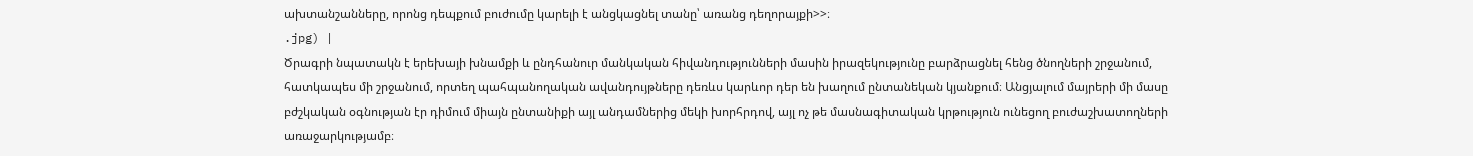ախտանշանները, որոնց դեպքում բուժումը կարելի է անցկացնել տանը՝ առանց դեղորայքի>>։
.jpg) |
Ծրագրի նպատակն է երեխայի խնամքի և ընդհանուր մանկական հիվանդությունների մասին իրազեկությունը բարձրացնել հենց ծնողների շրջանում, հատկապես մի շրջանում, որտեղ պահպանողական ավանդույթները դեռևս կարևոր դեր են խաղում ընտանեկան կյանքում։ Անցյալում մայրերի մի մասը բժշկական օգնության էր դիմում միայն ընտանիքի այլ անդամներից մեկի խորհրդով, այլ ոչ թե մասնագիտական կրթություն ունեցող բուժաշխատողների առաջարկությամբ։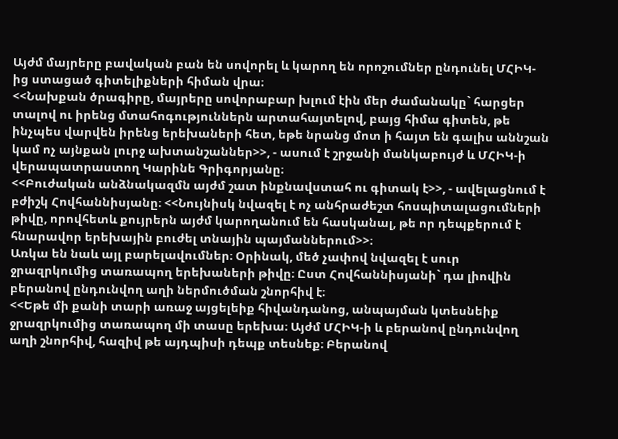Այժմ մայրերը բավական բան են սովորել և կարող են որոշումներ ընդունել ՄՀԻԿ-ից ստացած գիտելիքների հիման վրա։
<<Նախքան ծրագիրը, մայրերը սովորաբար խլում էին մեր ժամանակը` հարցեր տալով ու իրենց մտահոգություններն արտահայտելով, բայց հիմա գիտեն, թե ինչպես վարվեն իրենց երեխաների հետ, եթե նրանց մոտ ի հայտ են գալիս աննշան կամ ոչ այնքան լուրջ ախտանշաններ>>, - ասում է շրջանի մանկաբույժ և ՄՀԻԿ-ի վերապատրաստող Կարինե Գրիգորյանը։
<<Բուժական անձնակազմն այժմ շատ ինքնավստահ ու գիտակ է>>, - ավելացնում է բժիշկ Հովհաննիսյանը։ <<Նույնիսկ նվազել է ոչ անհրաժեշտ հոսպիտալացումների թիվը, որովհետև քույրերն այժմ կարողանում են հասկանալ, թե որ դեպքերում է հնարավոր երեխային բուժել տնային պայմաններում>>։
Առկա են նաև այլ բարելավումներ։ Օրինակ, մեծ չափով նվազել է սուր ջրազրկումից տառապող երեխաների թիվը։ Ըստ Հովհաննիսյանի` դա լիովին բերանով ընդունվող աղի ներմուծման շնորհիվ է։
<<Եթե մի քանի տարի առաջ այցելեիք հիվանդանոց, անպայման կտեսնեիք ջրազրկումից տառապող մի տասը երեխա։ Այժմ ՄՀԻԿ-ի և բերանով ընդունվող աղի շնորհիվ, հազիվ թե այդպիսի դեպք տեսնեք։ Բերանով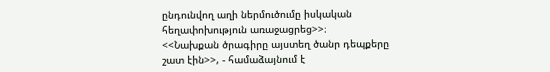ընդունվող աղի ներմուծումը իսկական հեղափոխություն առաջացրեց>>։
<<Նախքան ծրագիրը այստեղ ծանր դեպքերը շատ էին>>, - համաձայնում է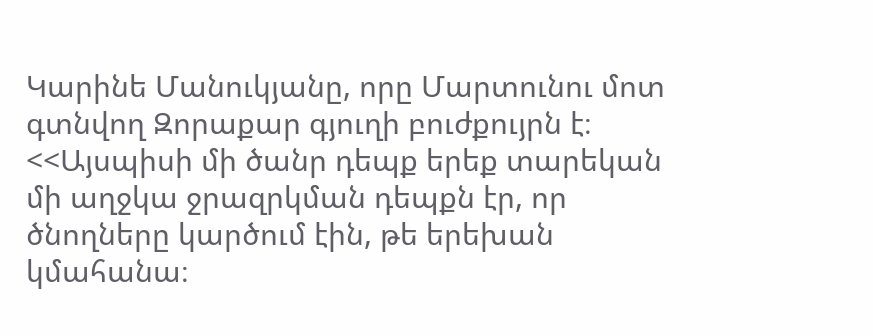Կարինե Մանուկյանը, որը Մարտունու մոտ գտնվող Զորաքար գյուղի բուժքույրն է։
<<Այսպիսի մի ծանր դեպք երեք տարեկան մի աղջկա ջրազրկման դեպքն էր, որ ծնողները կարծում էին, թե երեխան կմահանա։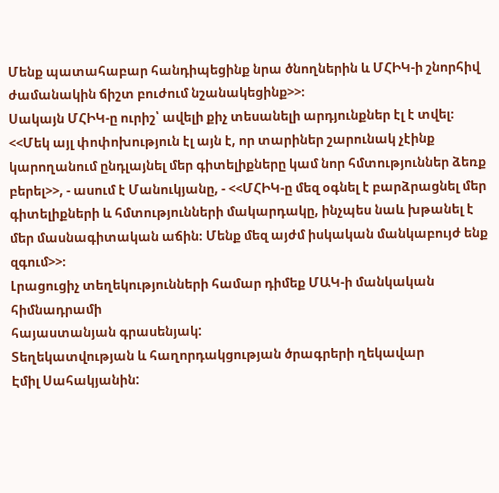Մենք պատահաբար հանդիպեցինք նրա ծնողներին և ՄՀԻԿ-ի շնորհիվ ժամանակին ճիշտ բուժում նշանակեցինք>>։
Սակայն ՄՀԻԿ-ը ուրիշ՝ ավելի քիչ տեսանելի արդյունքներ էլ է տվել։
<<Մեկ այլ փոփոխություն էլ այն է, որ տարիներ շարունակ չէինք կարողանում ընդլայնել մեր գիտելիքները կամ նոր հմտություններ ձեռք բերել>>, - ասում է Մանուկյանը, - <<ՄՀԻԿ-ը մեզ օգնել է բարձրացնել մեր գիտելիքների և հմտությունների մակարդակը, ինչպես նաև խթանել է մեր մասնագիտական աճին։ Մենք մեզ այժմ իսկական մանկաբույժ ենք զգում>>։
Լրացուցիչ տեղեկությունների համար դիմեք ՄԱԿ-ի մանկական հիմնադրամի
հայաստանյան գրասենյակ:
Տեղեկատվության և հաղորդակցության ծրագրերի ղեկավար
Էմիլ Սահակյանին: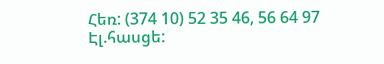Հեռ: (374 10) 52 35 46, 56 64 97
Էլ.հասցե: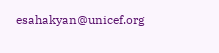esahakyan@unicef.org